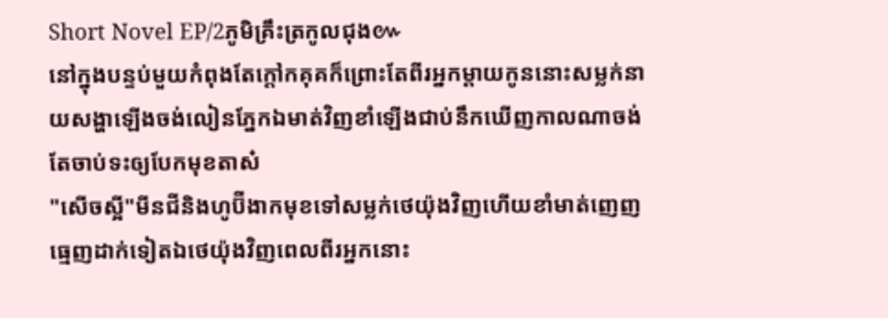Short Novel EP/2ភូមិគ្រឹះត្រកូលជុង៚
នៅក្នុងបន្ទប់មួយកំពុងតែក្តៅកគុគក៏ព្រោះតែពីរអ្នកម្តាយកូននោះសម្លក់នាយសង្ហាឡើងចង់លៀនភ្នែកឯមាត់វិញខាំឡើងជាប់នឹកឃើញកាលណាចង់តែចាប់ទះឲ្យបែកមុខតាស៎
"សើចស្អី"មីនជីនិងហូប៊ីងាកមុខទៅសម្លក់ថេយ៉ុងវិញហើយខាំមាត់ញេញធ្មេញដាក់ទៀតឯថេយ៉ុងវិញពេលពីរអ្នកនោះ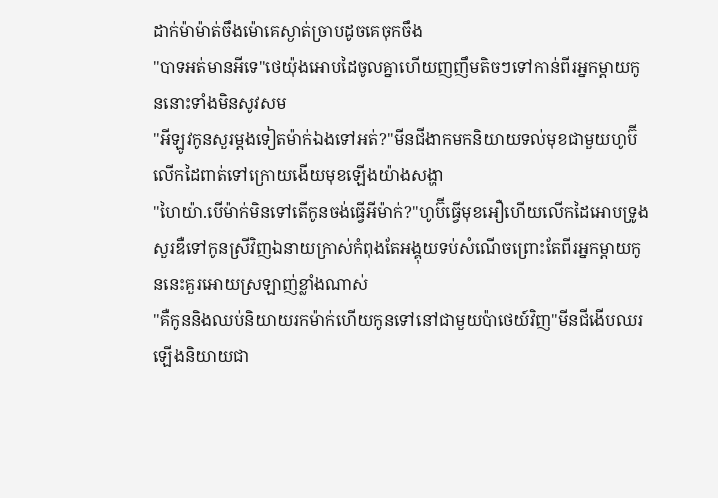ដាក់ម៉ាម៉ាត់ចឹងម៉ោគេស្ងាត់ច្រាបដូចគេចុកចឹង
"បាទអត់មានអីទេ"ថេយ៉ុងអោបដៃចូលគ្នាហើយញញឹមតិចៗទៅកាន់ពីរអ្នកម្តាយកូននោះទាំងមិនសូវសម
"អីឡូវកូនសួរម្តងទៀតម៉ាក់ឯងទៅអត់?"មីនជីងាកមកនិយាយទល់មុខជាមួយហូប៊ីលើកដៃពាត់ទៅក្រោយងើយមុខឡើងយ៉ាងសង្ហា
"ហៃយ៉ា.បើម៉ាក់មិនទៅតើកូនចង់ធ្វើអីម៉ាក់?"ហូប៊ីធ្វើមុខអឿហើយលើកដៃអោបទ្រូងសួរឌឺទៅកូនស្រីវិញឯនាយក្រាស់កំពុងតែអង្គុយទប់សំណើចព្រោះតែពីរអ្នកម្តាយកូននេះគួរអោយស្រឡាញ់ខ្លាំងណាស់
"គឺកូននិងឈប់និយាយរកម៉ាក់ហើយកូនទៅនៅជាមួយប៉ាថេយ៍វិញ"មីនជីងើបឈរឡើងនិយាយជា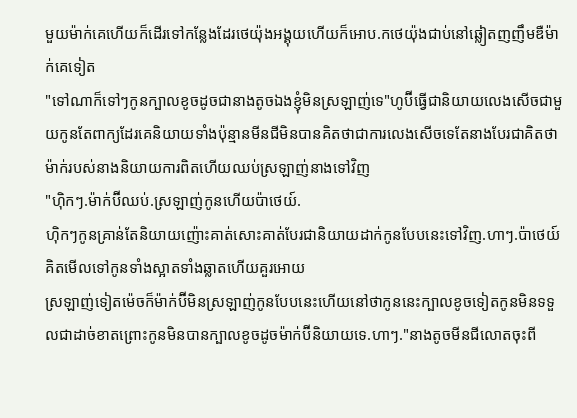មួយម៉ាក់គេហើយក៏ដើរទៅកន្លែងដែរថេយ៉ុងអង្គុយហើយក៏អោប.កថេយ៉ុងជាប់នៅឆ្លៀតញញឹមឌឺម៉ាក់គេទៀត
"ទៅណាក៏ទៅៗកូនក្បាលខូចដូចជានាងតូចឯងខ្ញុំមិនស្រឡាញ់ទេ"ហូប៊ីធ្វើជានិយាយលេងសើចជាមួយកូនតែពាក្យដែរគេនិយាយទាំងប៉ុន្មានមីនជីមិនបានគិតថាជាការលេងសើចទេតែនាងបែរជាគិតថាម៉ាក់របស់នាងនិយាយការពិតហើយឈប់ស្រឡាញ់នាងទៅវិញ
"ហុិកៗ.ម៉ាក់ប៊ីឈប់.ស្រឡាញ់កូនហើយប៉ាថេយ៍.
ហុិកៗកូនគ្រាន់តែនិយាយញ៉ោះគាត់សោះគាត់បែរជានិយាយដាក់កូនបែបនេះទៅវិញ.ហាៗ.ប៉ាថេយ៍គិតមើលទៅកូនទាំងស្អាតទាំងឆ្លាតហើយគួរអោយ
ស្រឡាញ់ទៀតម៉េចក៏ម៉ាក់ប៊ីមិនស្រឡាញ់កូនបែបនេះហើយនៅថាកូននេះក្បាលខូចទៀតកូនមិនទទួលជាដាច់ខាតព្រោះកូនមិនបានក្បាលខូចដូចម៉ាក់ប៊ីនិយាយទេ.ហាៗ."នាងតូចមីនជីលោតចុះពី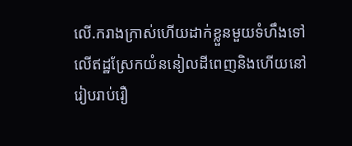លើ.ករាងក្រាស់ហើយដាក់ខ្លួនមួយទំហឹងទៅលើឥដ្ឋស្រែកយំននៀលដីពេញនិងហើយនៅរៀបរាប់រឿ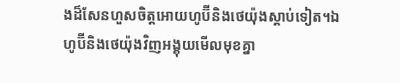ងដ៏សែនហួសចិត្តអោយហូប៊ីនិងថេយ៉ុងស្តាប់ទៀត។ឯហូប៊ីនិងថេយ៉ុងវិញអង្គុយមើលមុខគ្នា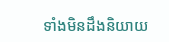ទាំងមិនដឹងនិយាយ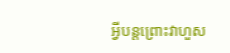អ្វីបន្តព្រោះវាហួស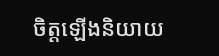ចិត្តឡើងនិយាយ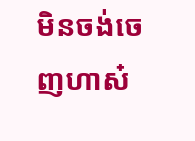មិនចង់ចេញហាស៎